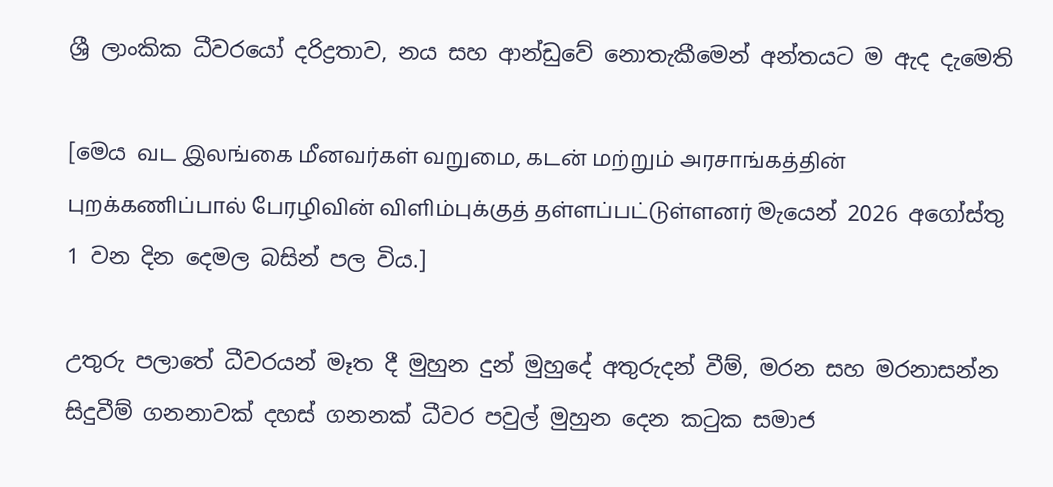ශ්‍රී ලාංකික ධීවරයෝ දරිද්‍රතාව, නය සහ ආන්ඩුවේ නොතැකීමෙන් අන්තයට ම ඇද දැමෙති

[මෙය வட இலங்கை மீனவர்கள் வறுமை, கடன் மற்றும் அரசாங்கத்தின் புறக்கணிப்பால் பேரழிவின் விளிம்புக்குத் தள்ளப்பட்டுள்ளனர் මැයෙන් 2026 අගෝස්තු 1 වන දින දෙමල බසින් පල විය.]

උතුරු පලාතේ ධීවරයන් මෑත දී මුහුන දුන් මුහුදේ අතුරුදන් වීම්, මරන සහ මරනාසන්න සිදුවීම් ගනනාවක් දහස් ගනනක් ධීවර පවුල් මුහුන දෙන කටුක සමාජ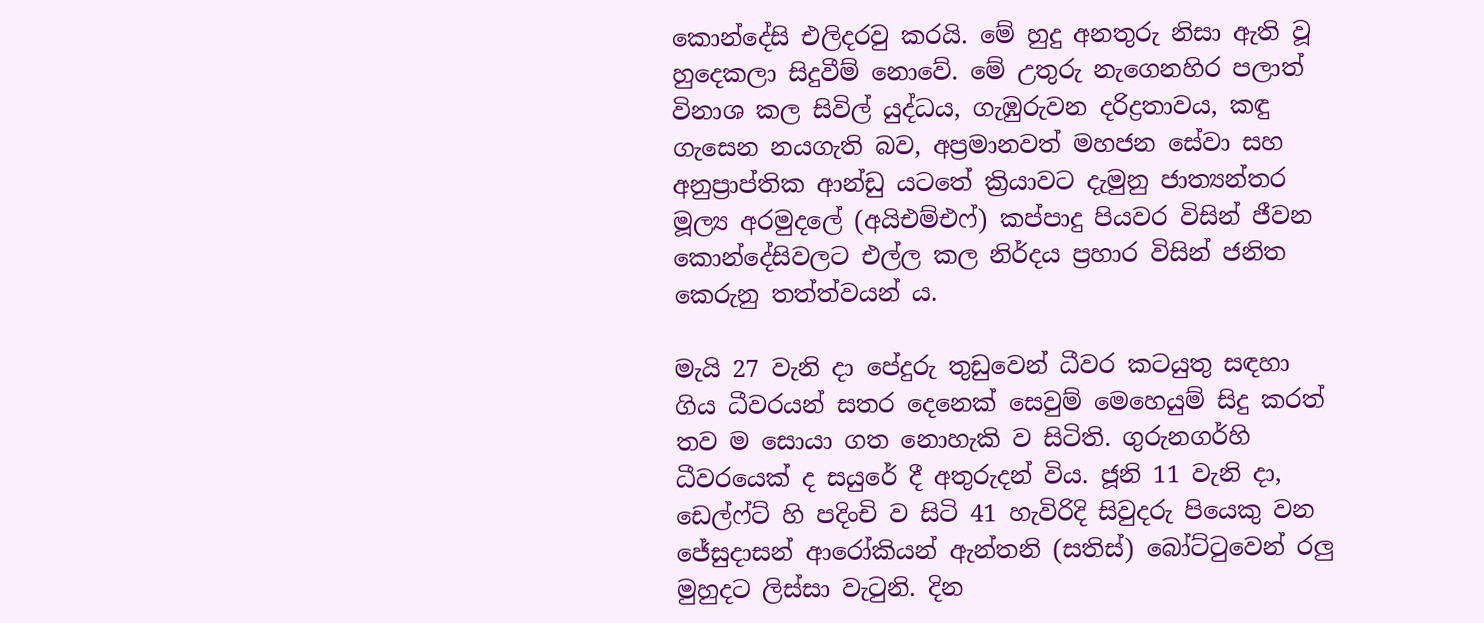කොන්දේසි එලිදරවු කරයි. මේ හුදු අනතුරු නිසා ඇති වූ හුදෙකලා සිදුවීම් නොවේ. මේ උතුරු නැගෙනහිර පලාත් විනාශ කල සිවිල් යුද්ධය, ගැඹුරුවන දරිද්‍රතාවය, කඳු ගැසෙන නයගැති බව, අප්‍රමානවත් මහජන සේවා සහ අනුප්‍රාප්තික ආන්ඩු යටතේ ක්‍රියාවට දැමුනු ජාත්‍යන්තර මූල්‍ය අරමුදලේ (අයිඑම්එෆ්) කප්පාදු පියවර විසින් ජීවන කොන්දේසිවලට එල්ල කල නිර්දය ප්‍රහාර විසින් ජනිත කෙරුනු තත්ත්වයන් ය.

මැයි 27 වැනි දා පේදුරු තුඩුවෙන් ධීවර කටයුතු සඳහා ගිය ධීවරයන් සතර දෙනෙක් සෙවුම් මෙහෙයුම් සිදු කරත් තව ම සොයා ගත නොහැකි ව සිටිති. ගුරුනගර්හි ධීවරයෙක් ද සයුරේ දී අතුරුදන් විය. ජූනි 11 වැනි දා, ඩෙල්ෆ්ට් හි පදිංචි ව සිටි 41 හැවිරිදි සිවුදරු පියෙකු වන ජේසුදාසන් ආරෝකියන් ඇන්තනි (සතිස්) බෝට්ටුවෙන් රලු මුහුදට ලිස්සා වැටුනි. දින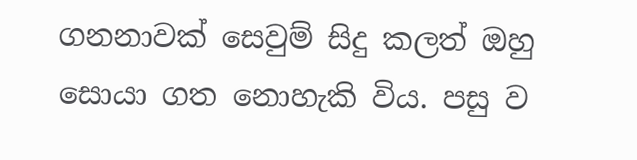ගනනාවක් සෙවුම් සිදු කලත් ඔහු සොයා ගත නොහැකි විය. පසු ව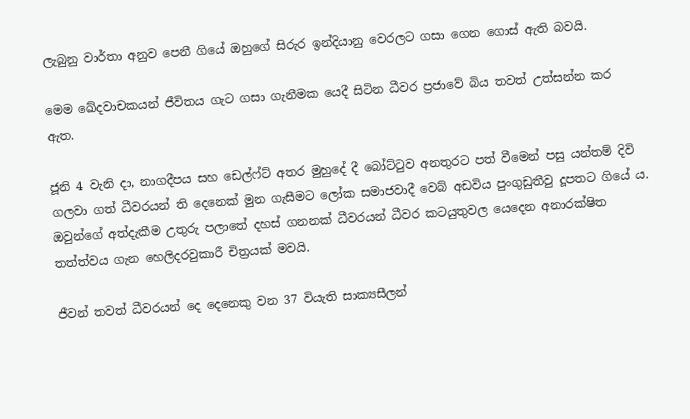ලැබුනු වාර්තා අනුව පෙනී ගියේ ඔහුගේ සිරුර ඉන්දියානු වෙරලට ගසා ගෙන ගොස් ඇති බවයි.

මෙම ඛේදවාචකයන් ජීවිතය ගැට ගසා ගැනීමක යෙදී සිටින ධීවර ප්‍රජාවේ බිය තවත් උත්සන්න කර ඇත.

ජූනි 4 වැනි දා, නාගදීපය සහ ඩෙල්ෆ්ට් අතර මුහුදේ දී බෝට්ටුව අනතුරට පත් වීමෙන් පසු යන්තම් දිවි ගලවා ගත් ධීවරයන් ති දෙනෙක් මුන ගැසීමට ලෝක සමාජවාදී වෙබ් අඩවිය පුංගුඩුතීවු දූපතට ගියේ ය. ඔවුන්ගේ අත්දැකීම උතුරු පලාතේ දහස් ගනනක් ධීවරයන් ධීවර කටයුතුවල යෙදෙන අනාරක්ෂිත තත්ත්වය ගැන හෙලිදරවුකාරී චිත්‍රයක් මවයි.

ජීවන් තවත් ධීවරයන් දෙ දෙනෙකු වන 37 වියැති සාක්‍යසීලන්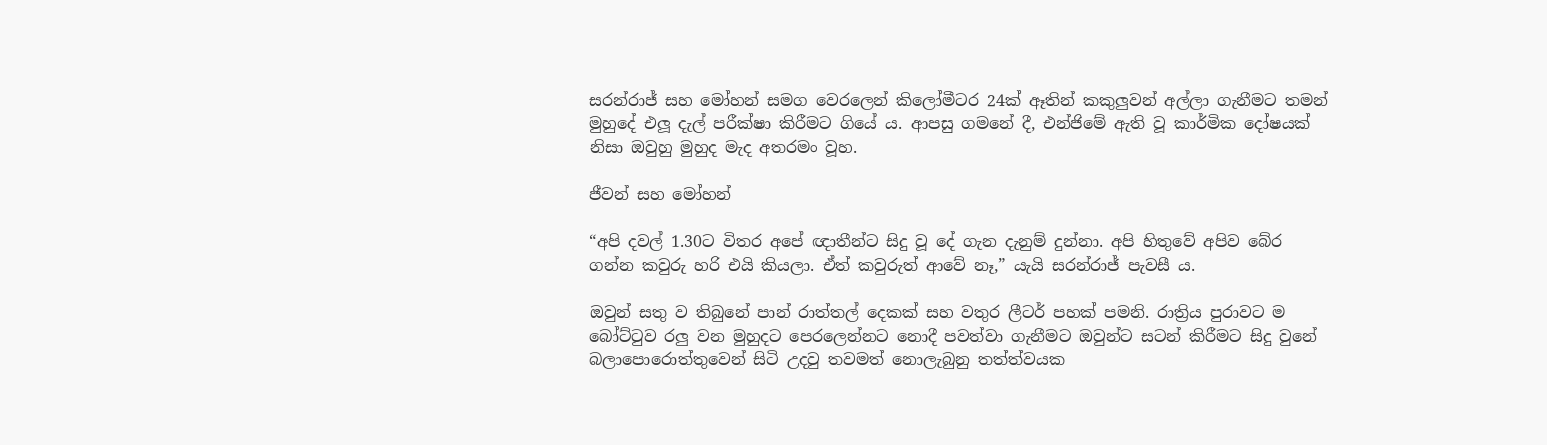සරන්රාජ් සහ මෝහන් සමග වෙරලෙන් කිලෝමීටර 24ක් ඈතින් කකුලුවන් අල්ලා ගැනීමට තමන් මුහුදේ එලූ දැල් පරීක්ෂා කිරීමට ගියේ ය. ආපසු ගමනේ දී, එන්ජිමේ ඇති වූ කාර්මික දෝෂයක් නිසා ඔවුහු මුහුද මැද අතරමං වූහ.

ජීවන් සහ මෝහන්

“අපි දවල් 1.30ට විතර අපේ ඥාතීන්ට සිදු වූ දේ ගැන දැනුම් දුන්නා. අපි හිතුවේ අපිව බේර ගන්න කවුරු හරි එයි කියලා. ඒත් කවුරුත් ආවේ නෑ,” යැයි සරන්රාජ් පැවසී ය.

ඔවුන් සතු ව තිබුනේ පාන් රාත්තල් දෙකක් සහ වතුර ලීටර් පහක් පමනි. රාත්‍රිය පුරාවට ම බෝට්ටුව රලු වන මුහුදට පෙරලෙන්නට නොදී පවත්වා ගැනීමට ඔවුන්ට සටන් කිරීමට සිදු වුනේ බලාපොරොත්තුවෙන් සිටි උදවු තවමත් නොලැබුනු තත්ත්වයක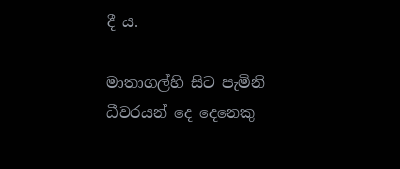දී ය.

මාතාගල්හි සිට පැමිනි ධීවරයන් දෙ දෙනෙකු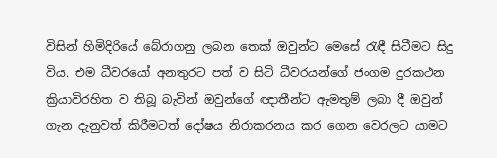විසින් හිමිදිරියේ බේරාගනු ලබන තෙක් ඔවුන්ට මෙසේ රැඳී සිටීමට සිදු විය. එම ධීවරයෝ අනතුරට පත් ව සිටි ධීවරයන්ගේ ජංගම දුරකථන ක්‍රියාවිරහිත ව තිබූ බැවින් ඔවුන්ගේ ඥාතීන්ට ඇමතුම් ලබා දී ඔවුන් ගැන දැනුවත් කිරීමටත් දෝෂය නිරාකරනය කර ගෙන වෙරලට යාමට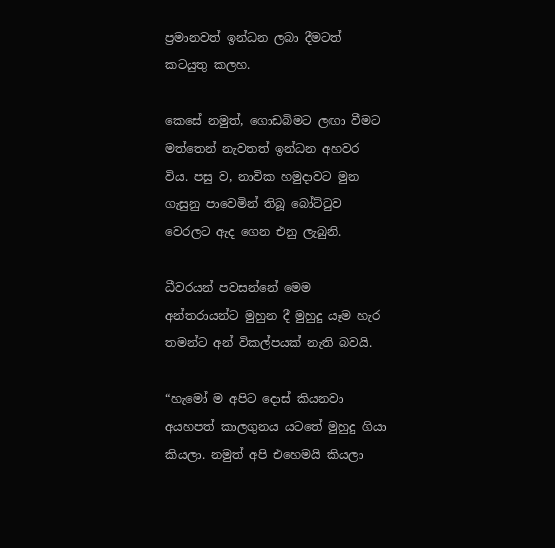ප්‍රමානවත් ඉන්ධන ලබා දීමටත් කටයුතු කලහ.

කෙසේ නමුත්, ගොඩබිමට ලඟා වීමට මත්තෙන් නැවතත් ඉන්ධන අහවර විය. පසු ව, නාවික හමුදාවට මුන ගැසුනු පාවෙමින් තිබූ බෝට්ටුව වෙරලට ඇද ගෙන එනු ලැබුනි.

ධීවරයන් පවසන්නේ මෙම අන්තරායන්ට මුහුන දී මුහුදු යෑම හැර තමන්ට අන් විකල්පයක් නැති බවයි.

“හැමෝ ම අපිට දොස් කියනවා අයහපත් කාලගුනය යටතේ මුහුදු ගියා කියලා. නමුත් අපි එහෙමයි කියලා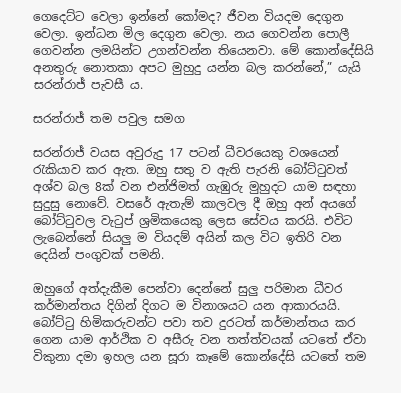ගෙදෙට්ට වෙලා ඉන්නේ කෝමද? ජීවන වියදම දෙගුන වෙලා. ඉන්ධන මිල දෙගුන වෙලා. නය ගෙවන්න පොලී ගෙවන්න ලමයින්ට උගන්වන්න තියෙනවා. මේ කොන්දේසියි අනතුරු නොතකා අපට මුහුදු යන්න බල කරන්නේ,” යැයි සරන්රාජ් පැවසී ය.

සරන්රාජ් තම පවුල සමග

සරන්රාජ් වයස අවුරුදු 17 පටන් ධීවරයෙකු වශයෙන් රැකියාව කර ඇත. ඔහු සතු ව ඇති පැරනි බෝට්ටුවත් අශ්ව බල 8ක් වන එන්ජිමත් ගැඹුරු මුහුදට යාම සඳහා සුදුසු නොවේ. වසරේ ඇතැම් කාලවල දී ඔහු අන් අයගේ බෝට්ටුවල වැටුප් ශ්‍රමිකයෙකු ලෙස සේවය කරයි. එවිට ලැබෙන්නේ සියලු ම වියදම් අයින් කල විට ඉතිරි වන දෙයින් පංගුවක් පමනි.

ඔහුගේ අත්දැකීම පෙන්වා දෙන්නේ සුලු පරිමාන ධීවර කර්මාන්තය දිගින් දිගට ම විනාශයට යන ආකාරයයි. බෝට්ටු හිමිකරුවන්ට පවා තව දුරටත් කර්මාන්තය කර ගෙන යාම ආර්ථික ව අසීරු වන තත්ත්වයක් යටතේ ඒවා විකුනා දමා ඉහල යන සූරා කෑමේ කොන්දේසි යටතේ තම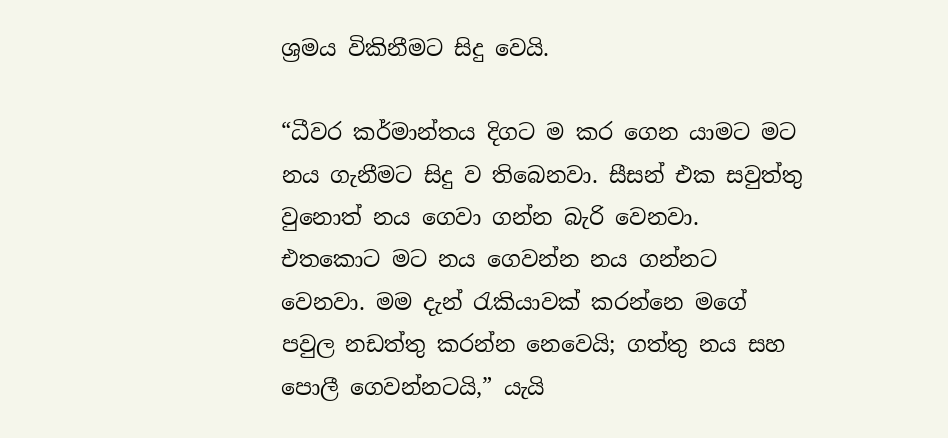ශ්‍රමය විකිනීමට සිදු වෙයි.

“ධීවර කර්මාන්තය දිගට ම කර ගෙන යාමට මට නය ගැනීමට සිදු ව තිබෙනවා. සීසන් එක සවුත්තු වුනොත් නය ගෙවා ගන්න බැරි වෙනවා. එතකොට මට නය ගෙවන්න නය ගන්නට වෙනවා. මම දැන් රැකියාවක් කරන්නෙ මගේ පවුල නඩත්තු කරන්න නෙවෙයි; ගත්තු නය සහ පොලී ගෙවන්නටයි,” යැයි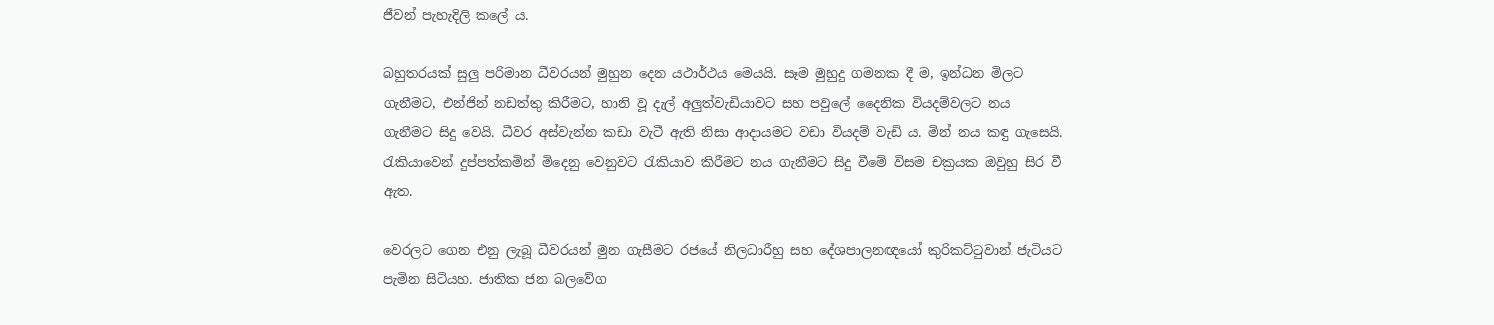ජීවන් පැහැදිලි කලේ ය.

බහුතරයක් සුලු පරිමාන ධීවරයන් මුහුන දෙන යථාර්ථය මෙයයි. සෑම මුහුදු ගමනක දී ම, ඉන්ධන මිලට ගැනීමට, එන්ජින් නඩත්තු කිරීමට, හානි වූ දැල් අලුත්වැඩියාවට සහ පවුලේ දෛනික වියදම්වලට නය ගැනීමට සිදු වෙයි. ධීවර අස්වැන්න කඩා වැටී ඇති නිසා ආදායමට වඩා වියදම් වැඩි ය. මින් නය කඳු ගැසෙයි. රැකියාවෙන් දුප්පත්කමින් මිදෙනු වෙනුවට රැකියාව කිරීමට නය ගැනීමට සිදු වීමේ විසම චක්‍රයක ඔවුහු සිර වී ඇත.

වෙරලට ගෙන එනු ලැබූ ධීවරයන් මුන ගැසීමට රජයේ නිලධාරීහු සහ දේශපාලනඥයෝ කුරිකට්ටුවාන් ජැටියට පැමින සිටියහ. ජාතික ජන බලවේග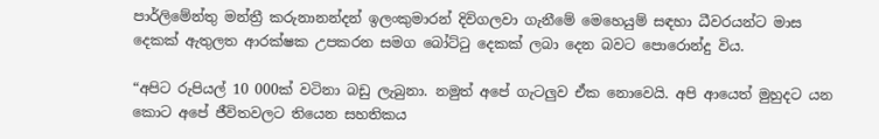පාර්ලිමේන්තු මන්ත්‍රී කරුනානන්දන් ඉලංකුමාරන් දිවිගලවා ගැනීමේ මෙහෙයුම් සඳහා ධීවරයන්ට මාස දෙකක් ඇතුලත ආරක්ෂක උපකරන සමග බෝට්ටු දෙකක් ලබා දෙන බවට පොරොන්දු විය.

“අපිට රුපියල් 10 000ක් වටිනා බඩු ලැබුනා. නමුත් අපේ ගැටලුව ඒක නොවෙයි. අපි ආයෙත් මුහුදට යන කොට අපේ ජීවිතවලට තියෙන සහතිකය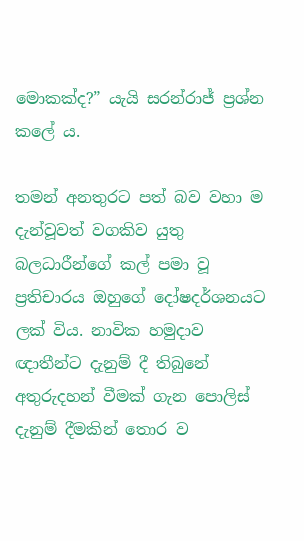මොකක්ද?” යැයි සරන්රාජ් ප්‍රශ්න කලේ ය.

තමන් අනතුරට පත් බව වහා ම දැන්වූවත් වගකිව යුතු බලධාරීන්ගේ කල් පමා වූ ප්‍රතිචාරය ඔහුගේ දෝෂදර්ශනයට ලක් විය. නාවික හමුදාව ඥාතීන්ට දැනුම් දී තිබුනේ අතුරුදහන් වීමක් ගැන පොලිස් දැනුම් දීමකින් තොර ව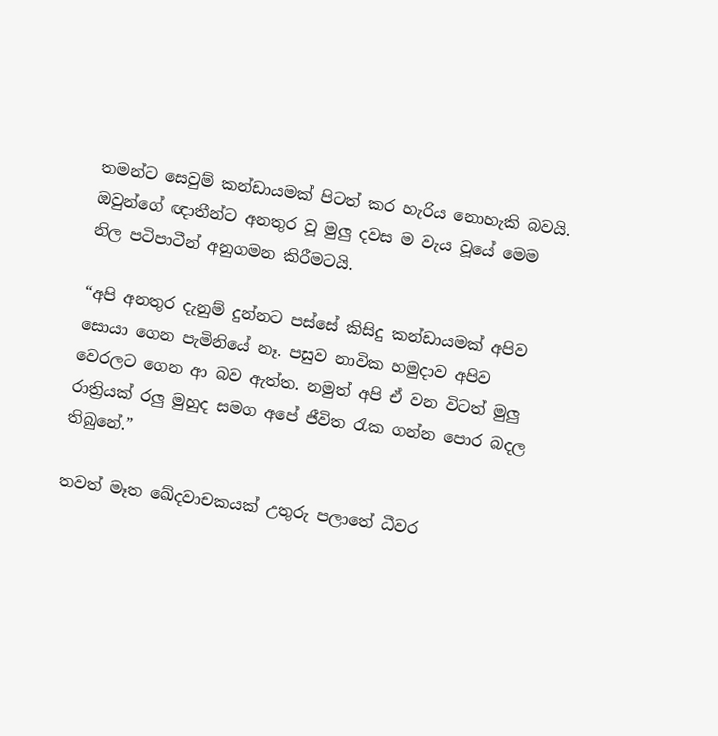තමන්ට සෙවුම් කන්ඩායමක් පිටත් කර හැරිය නොහැකි බවයි. ඔවුන්ගේ ඥාතීන්ට අනතුර වූ මුලු දවස ම වැය වූයේ මෙම නිල පටිපාටීන් අනුගමන කිරීමටයි.

“අපි අනතුර දැනුම් දුන්නට පස්සේ කිසිදු කන්ඩායමක් අපිව සොයා ගෙන පැමිනියේ නෑ. පසුව නාවික හමුදාව අපිව වෙරලට ගෙන ආ බව ඇත්ත. නමුත් අපි ඒ වන විටත් මුලු රාත්‍රියක් රලු මුහුද සමග අපේ ජීවිත රැක ගන්න පොර බදල තිබුනේ.”

තවත් මෑත ඛේදවාචකයක් උතුරු පලාතේ ධීවර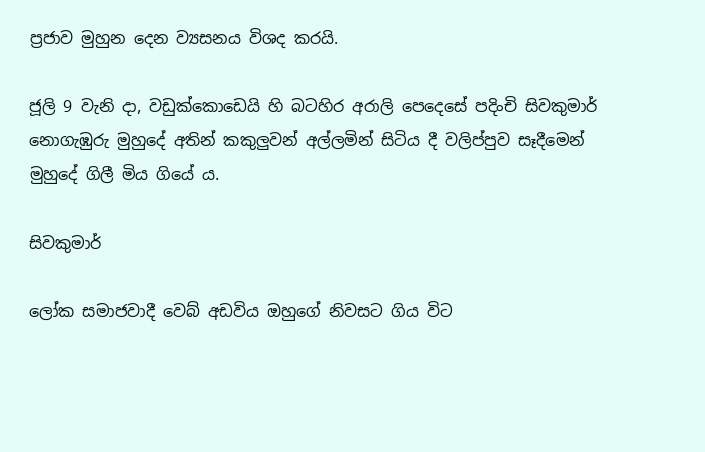ප්‍රජාව මුහුන දෙන ව්‍යසනය විශද කරයි.

ජූලි 9 වැනි දා, වඩුක්කොඩෙයි හි බටහිර අරාලි පෙදෙසේ පදිංචි සිවකුමාර් නොගැඹුරු මුහුදේ අතින් කකුලුවන් අල්ලමින් සිටිය දී වලිප්පුව සෑදීමෙන් මුහුදේ ගිලී මිය ගියේ ය.

සිවකුමාර්

ලෝක සමාජවාදී වෙබ් අඩවිය ඔහුගේ නිවසට ගිය විට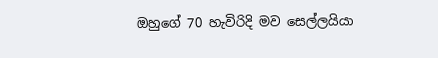ඔහුගේ 70 හැවිරිදි මව සෙල්ලයියා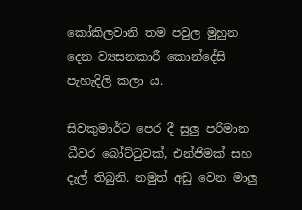කෝකිලවානි තම පවුල මුහුන දෙන ව්‍යසනකාරී කොන්දේසි පැහැදිලි කලා ය.

සිවකුමාර්ට පෙර දී සුලු පරිමාන ධීවර බෝට්ටුවක්, එන්ජිමක් සහ දැල් තිබුනි. නමුත් අඩු වෙන මාලු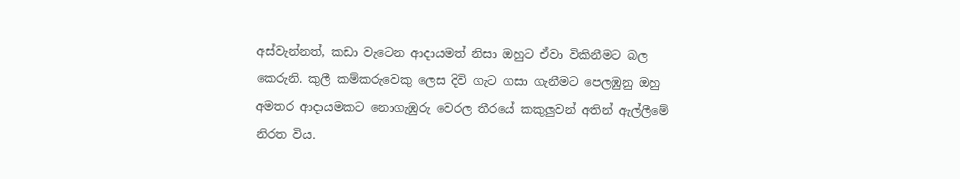අස්වැන්නත්, කඩා වැටෙන ආදායමත් නිසා ඔහුට ඒවා විකිනීමට බල කෙරුනි. කුලී කම්කරුවෙකු ලෙස දිවි ගැට ගසා ගැනීමට පෙලඹුනු ඔහු අමතර ආදායමකට නොගැඹුරු වෙරල තීරයේ කකුලුවන් අතින් ඇල්ලීමේ නිරත විය.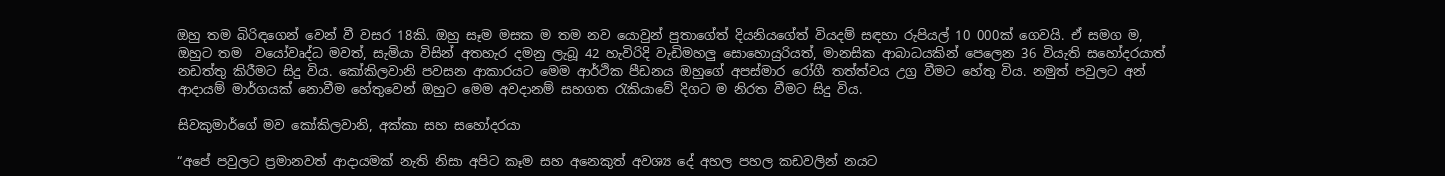ඔහු තම බිරිඳගෙන් වෙන් වී වසර 18කි. ඔහු සෑම මසක ම තම නව යොවුන් පුතාගේත් දියනියගේත් වියදම් සඳහා රුපියල් 10 000ක් ගෙවයි. ඒ සමග ම, ඔහුට තම  වයෝවෘද්ධ මවත්, සැමියා විසින් අතහැර දමනු ලැබූ 42 හැවිරිදි වැඩිමහලු සොහොයුරියත්, මානසික ආබාධයකින් පෙලෙන 36 වියැති සහෝදරයාත් නඩත්තු කිරීමට සිදු විය. කෝකිලවානි පවසන ආකාරයට මෙම ආර්ථික පීඩනය ඔහුගේ අපස්මාර රෝගී තත්ත්වය උග්‍ර වීමට හේතු විය. නමුත් පවුලට අන් ආදායම් මාර්ගයක් නොවීම හේතුවෙන් ඔහුට මෙම අවදානම් සහගත රැකියාවේ දිගට ම නිරත වීමට සිදු විය.

සිවකුමාර්ගේ මව කෝකිලවානි, අක්කා සහ සහෝදරයා

“අපේ පවුලට ප්‍රමානවත් ආදායමක් නැති නිසා අපිට කෑම සහ අනෙකුත් අවශ්‍ය දේ අහල පහල කඩවලින් නයට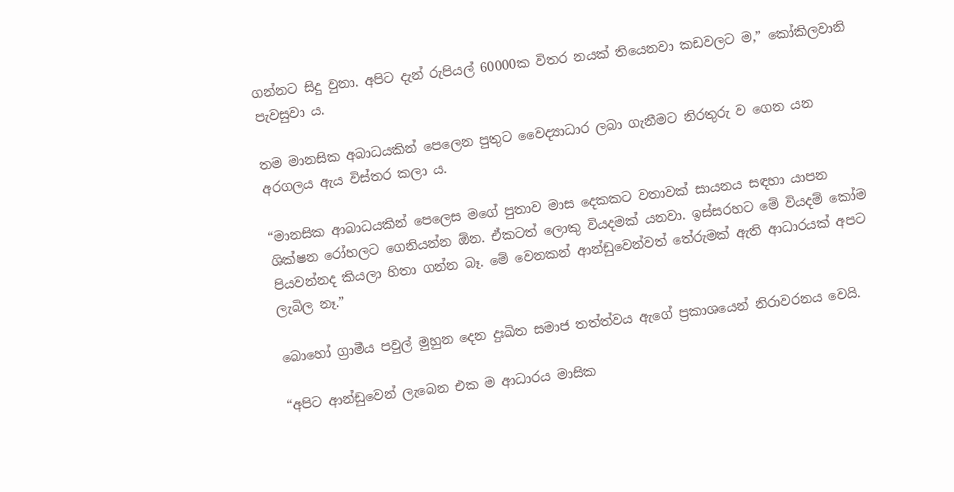ගන්නට සිදු වුනා. අපිට දැන් රුපියල් 60000ක විතර නයක් තියෙනවා කඩවලට ම,” කෝකිලවානි පැවසුවා ය.

තම මානසික අබාධයකින් පෙලෙන පුතුට වෛද්‍යාධාර ලබා ගැනීමට නිරතුරු ව ගෙන යන අරගලය ඇය විස්තර කලා ය.

“මානසික ආබාධයකින් පෙලෙස මගේ පුතාව මාස දෙකකට වතාවක් සායනය සඳහා යාපන ශික්ෂන රෝහලට ගෙනියන්න ඕන. ඒකටත් ලොකු වියදමක් යනවා. ඉස්සරහට මේ වියදම් කෝම පියවන්නද කියලා හිතා ගන්න බෑ. මේ වෙනකන් ආන්ඩුවෙන්වත් තේරුමක් ඇති ආධාරයක් අපට ලැබිල නෑ.”

බොහෝ ග්‍රාමීය පවුල් මුහුන දෙන දුඃඛිත සමාජ තත්ත්වය ඇගේ ප්‍රකාශයෙන් නිරාවරනය වෙයි.

“අපිට ආන්ඩුවෙන් ලැබෙන එක ම ආධාරය මාසික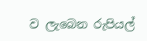ව ලැබෙන රුපියල්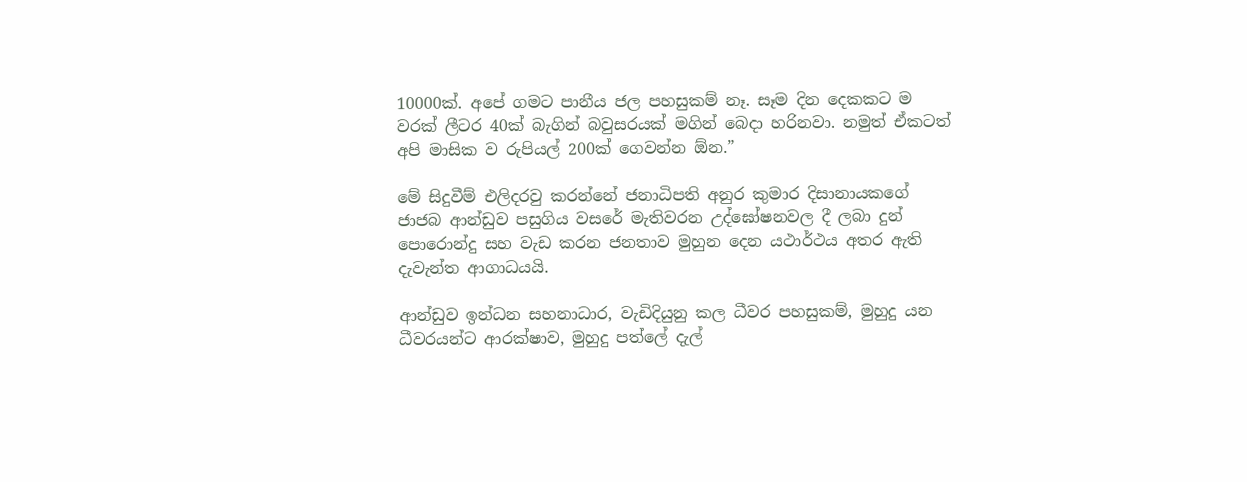10000ක්. අපේ ගමට පානීය ජල පහසුකම් නෑ. සෑම දින දෙකකට ම වරක් ලීටර 40ක් බැගින් බවුසරයක් මගින් බෙදා හරිනවා. නමුත් ඒකටත් අපි මාසික ව රුපියල් 200ක් ගෙවන්න ඕන.”

මේ සිදුවීම් එලිදරවු කරන්නේ ජනාධිපති අනුර කුමාර දිසානායකගේ ජාජබ ආන්ඩුව පසුගිය වසරේ මැතිවරන උද්ඝෝෂනවල දී ලබා දුන් පොරොන්දු සහ වැඩ කරන ජනතාව මුහුන දෙන යථාර්ථය අතර ඇති දැවැන්ත ආගාධයයි.

ආන්ඩුව ඉන්ධන සහනාධාර, වැඩිදියුනු කල ධීවර පහසුකම්, මුහුදු යන ධීවරයන්ට ආරක්ෂාව, මුහුදු පත්ලේ දැල්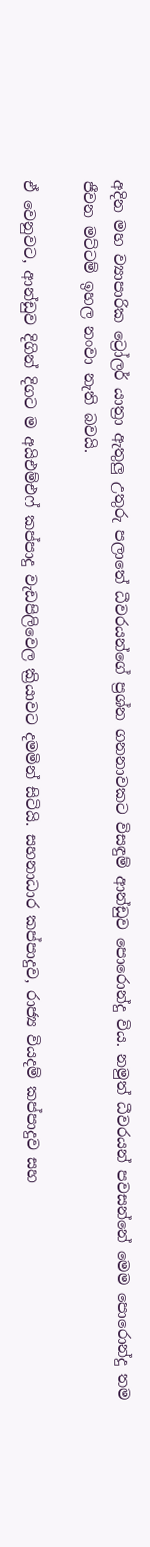අදින මහ ව්‍යාපාරික ට්‍රෝලර් යාත්‍රා ඇතුලු උතුරු පලාතේ ධීවරයන්ගේ ප්‍රශ්න ගනනාවකට විසඳුම් ආන්ඩුව පොරොන්දු විය. නමුත් ධීවරයන් පවසන්නේ මෙම පොරොන්දු තම ජීවන මට්ටම් ඉහල නංවා නැති බවයි.

ඒ වෙනුවට, ආන්ඩුව දිගින් දිගට ම අයිඑම්එෆ් කප්පාදු වැඩපිලිවෙල ක්‍රියාවට දමමින් සිටියි. සහනාධාර කප්පාදුව, රාජ්‍ය වියදම් කප්පාදුව සහ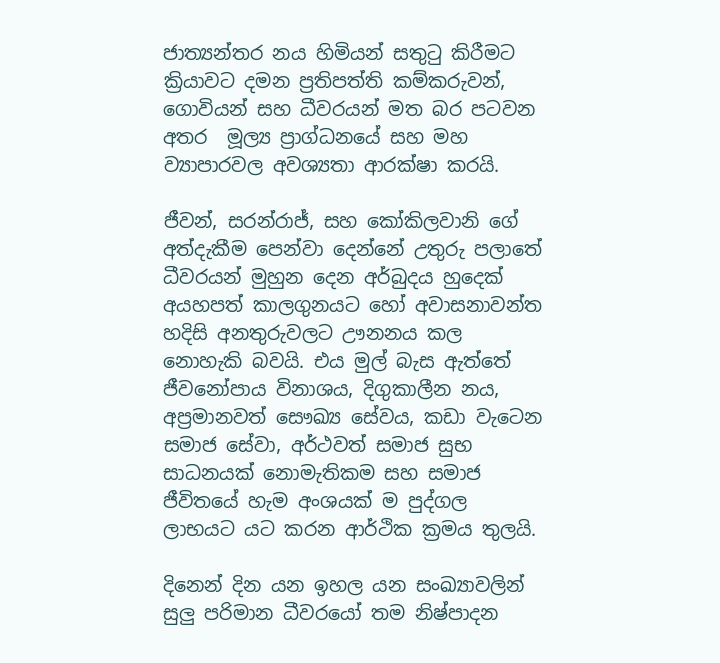ජාත්‍යන්තර නය හිමියන් සතුටු කිරීමට ක්‍රියාවට දමන ප්‍රතිපත්ති කම්කරුවන්, ගොවියන් සහ ධීවරයන් මත බර පටවන අතර  මූල්‍ය ප්‍රාග්ධනයේ සහ මහ ව්‍යාපාරවල අවශ්‍යතා ආරක්ෂා කරයි.

ජීවන්, සරන්රාජ්, සහ කෝකිලවානි ගේ අත්දැකීම පෙන්වා දෙන්නේ උතුරු පලාතේ ධීවරයන් මුහුන දෙන අර්බුදය හුදෙක් අයහපත් කාලගුනයට හෝ අවාසනාවන්ත හදිසි අනතුරුවලට ඌනනය කල නොහැකි බවයි. එය මුල් බැස ඇත්තේ ජීවනෝපාය විනාශය, දිගුකාලීන නය, අප්‍රමානවත් සෞඛ්‍ය සේවය, කඩා වැටෙන සමාජ සේවා, අර්ථවත් සමාජ සුභ සාධනයක් නොමැතිකම සහ සමාජ ජීවිතයේ හැම අංශයක් ම පුද්ගල ලාභයට යට කරන ආර්ථික ක්‍රමය තුලයි.

දිනෙන් දින යන ඉහල යන සංඛ්‍යාවලින් සුලු පරිමාන ධීවරයෝ තම නිෂ්පාදන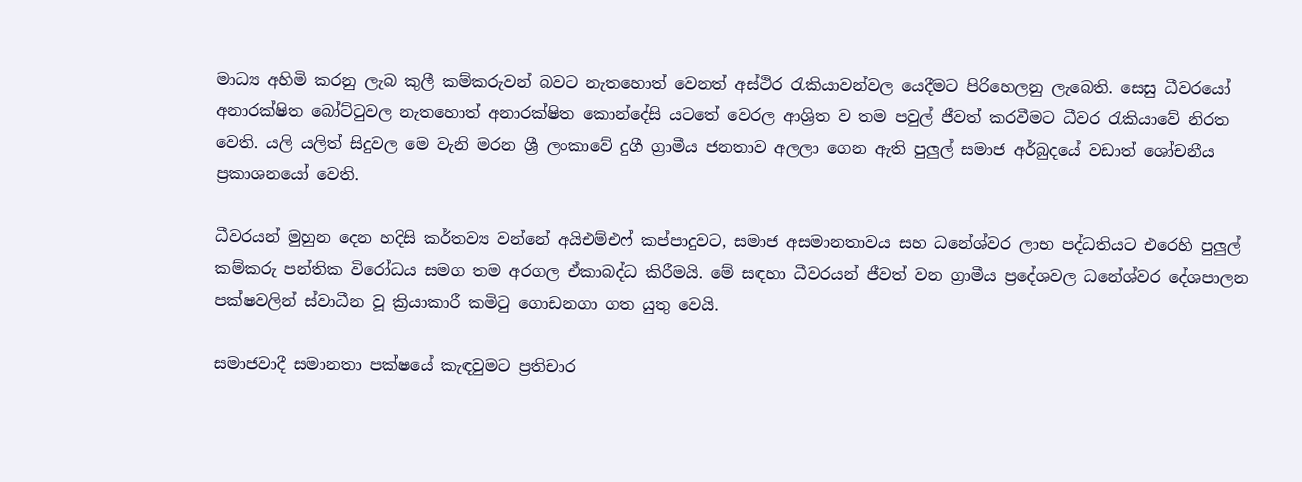මාධ්‍ය අහිමි කරනු ලැබ කුලී කම්කරුවන් බවට නැතහොත් වෙනත් අස්ථිර රැකියාවන්වල යෙදීමට පිරිහෙලනු ලැබෙති. සෙසු ධීවරයෝ අනාරක්ෂිත බෝට්ටුවල නැතහොත් අනාරක්ෂිත කොන්දේසි යටතේ වෙරල ආශ්‍රිත ව තම පවුල් ජීවත් කරවීමට ධීවර රැකියාවේ නිරත වෙති. යලි යලිත් සිදුවල මෙ වැනි මරන ශ්‍රී ලංකාවේ දුගී ග්‍රාමීය ජනතාව අලලා ගෙන ඇති පුලුල් සමාජ අර්බුදයේ වඩාත් ශෝචනීය ප්‍රකාශනයෝ වෙති.

ධීවරයන් මුහුන දෙන හදිසි කර්තව්‍ය වන්නේ අයිඑම්එෆ් කප්පාදුවට, සමාජ අසමානතාවය සහ ධනේශ්වර ලාභ පද්ධතියට එරෙහි පුලුල් කම්කරු පන්තික විරෝධය සමග තම අරගල ඒකාබද්ධ කිරීමයි. මේ සඳහා ධීවරයන් ජීවත් වන ග්‍රාමීය ප්‍රදේශවල ධනේශ්වර දේශපාලන පක්ෂවලින් ස්වාධීන වූ ක්‍රියාකාරී කමිටු ගොඩනගා ගත යුතු වෙයි.

සමාජවාදී සමානතා පක්ෂයේ කැඳවුමට ප්‍රතිචාර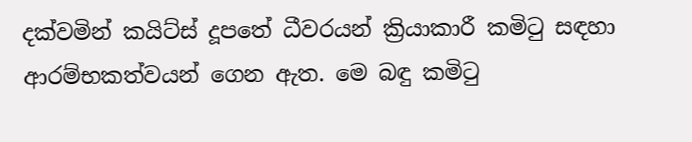දක්වමින් කයිට්ස් දූපතේ ධීවරයන් ක්‍රියාකාරී කමිටු සඳහා ආරම්භකත්වයන් ගෙන ඇත. මෙ බඳු කමිටු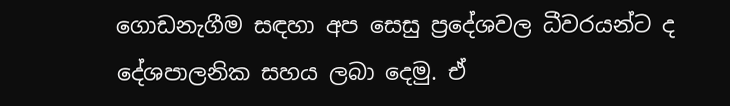ගොඩනැගීම සඳහා අප සෙසු ප්‍රදේශවල ධීවරයන්ට ද දේශපාලනික සහය ලබා දෙමු. ඒ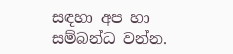සඳහා අප හා සම්බන්ධ වන්න.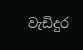වැඩිදුර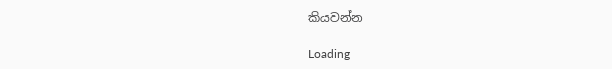කියවන්න

Loading